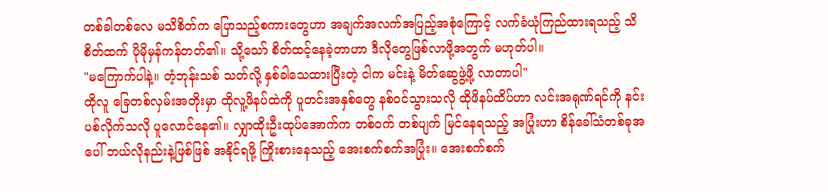တစ်ခါတစ်လေ မသိစိတ်က ပြောသည့်စကားတွေဟာ အချက်အလက်အပြည့်အစုံကြောင့် လက်ခံယုံကြည်ထားရသည့် သိစိတ်ထက် ပိုမိုမှန်ကန်တတ်၏။ သို့သော် စိတ်ထင့်နေခဲ့တာဟာ ဒီလိုတွေဖြစ်လာဖို့အတွက် မဟုတ်ပါ။
"မကြောက်ပါနဲ့။ တံ့ဘုန်းသစ် သတ်လို့ နှစ်ခါသေထားပြီးတဲ့ ငါက မင်းနဲ့ မိတ်ဆွေဖွဲ့ဖို့ လာတာပါ"
ထိုလူ ခြေတစ်လှမ်းအတိုးမှာ ထိုလူ့ဖိနပ်ထဲကို ပူတင်းအနှစ်တွေ နစ်ဝင်သွားသလို ထိုဖိနပ်ထိပ်ဟာ လင်းအရုဏ်ရင်ကို နင်းပစ်လိုက်သလို ပူလောင်နေ၏။ လျှာထိုးဦးထုပ်အောက်က တစ်ဝက် တစ်ပျက် မြင်နေရသည့် အပြုံးဟာ စိန်ခေါ်သံတစ်ခုအပေါ် ဘယ်လိုနည်းနဲ့ဖြစ်ဖြစ် အနိုင်ရဖို့ ကြိုးစားနေသည့် အေးစက်စက်အပြုံး။ အေးစက်စက်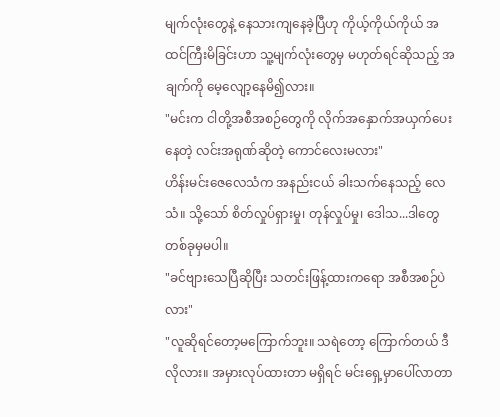မျက်လုံးတွေနဲ့ နေသားကျနေခဲ့ပြီဟု ကိုယ့်ကိုယ်ကိုယ် အထင်ကြီးမိခြင်းဟာ သူ့မျက်လုံးတွေမှ မဟုတ်ရင်ဆိုသည့် အချက်ကို မေ့လျော့နေမိ၍လား။
"မင်းက ငါတို့အစီအစဉ်တွေကို လိုက်အနှောက်အယှက်ပေးနေတဲ့ လင်းအရုဏ်ဆိုတဲ့ ကောင်လေးမလား"
ဟိန်းမင်းဇေလေသံက အနည်းငယ် ခါးသက်နေသည့် လေသံ။ သို့သော် စိတ်လှုပ်ရှားမှု၊ တုန်လှုပ်မှု၊ ဒေါသ...ဒါတွေ တစ်ခုမှမပါ။
"ခင်ဗျားသေပြီဆိုပြီး သတင်းဖြန့်ထားကရော အစီအစဉ်ပဲလား"
"လူဆိုရင်တော့မကြောက်ဘူး။ သရဲတော့ ကြောက်တယ် ဒီလိုလား။ အမှားလုပ်ထားတာ မရှိရင် မင်းရှေ့မှာပေါ်လာတာ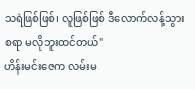သရဲဖြစ်ဖြစ်၊ လူဖြစ်ဖြစ် ဒီလောက်လန့်သွားစရာ မလိုဘူးထင်တယ်"
ဟိန်းမင်းဇေက လမ်းမ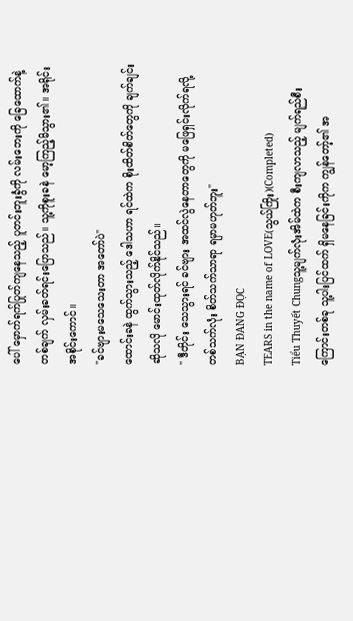ပေါ် မှောက်ရက်ပြုတ်ကျနေသည့် ပူတင်းဘူးခွံကို လမ်းဘေးကို ခြေထောက်နဲ့ တစ်ချက် လှမ်းခတ်ရင်းပြောသည်။ သူ့ကိုစူးခနဲ မော့ကြည့်မိသွား၏။ အရိုင်းအစိုင်းကောင်။
"ခင်ဗျားမသေသေးတာ အတော်ပဲ"
ထောင်းခနဲ ထွက်သွားသည့် ဒေါသဟာ ရင်ထဲက စိုးထိတ်စိတ်တွေကို ချက်ချင်းဆိုသလို မောင်းထုတ်လိုက်နိုင်သည်။
" ဒီတိုင်း သေသွားရင် ခင်ဗျား အထင်လွဲနေတာတွေကို မဖြေရှင်းလိုက်ရလို့ တစ်သက်လုံး စိတ်သက်သာရာ ရမှာမဟုတ်ဘူး"
BẠN ĐANG ĐỌC
TEARS in the name of LOVE(သွယ်ကြိုး)(Completed)
Tiểu Thuyết Chungသူ့မျက်လုံးအိမ်ထဲက စီးကျလာသည့် မျက်ရည်စီးကြောင်းတစ်ခု သူ့ပါးပြင်ထက် ရှိမနေခြင်းကိုက ကျွန်တော့်၏ အ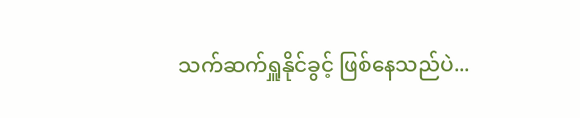သက်ဆက်ရှူနိုင်ခွင့် ဖြစ်နေသည်ပဲ...